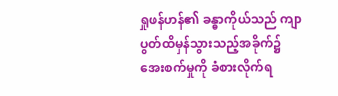ရှုဖန်ဟန်၏ ခန္ဓာကိုယ်သည် ကျာပွတ်ထိမှန်သွားသည့်အခိုက်၌ အေးစက်မှုကို ခံစားလိုက်ရ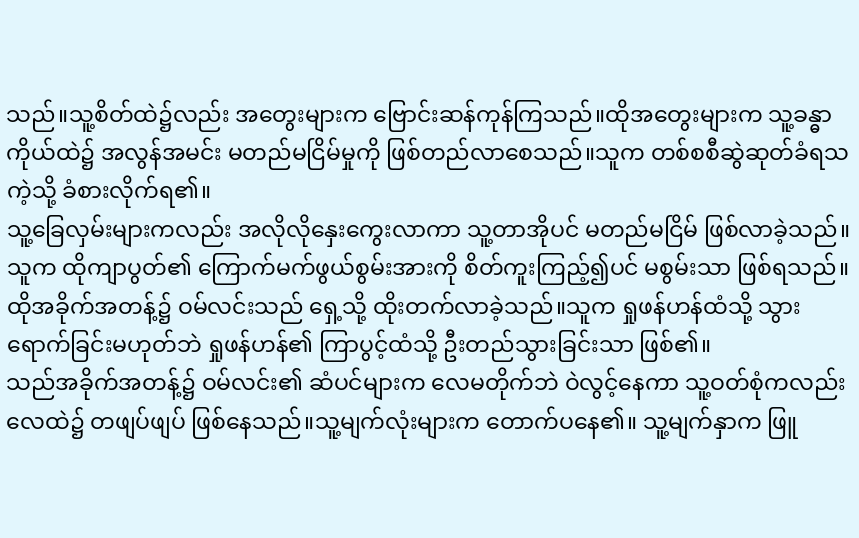သည်။သူ့စိတ်ထဲ၌လည်း အတွေးများက ဗြောင်းဆန်ကုန်ကြသည်။ထိုအတွေးများက သူ့ခန္ဓာကိုယ်ထဲ၌ အလွန်အမင်း မတည်မငြိမ်မှုကို ဖြစ်တည်လာစေသည်။သူက တစ်စစီဆွဲဆုတ်ခံရသကဲ့သို့ ခံစားလိုက်ရ၏။
သူ့ခြေလှမ်းများကလည်း အလိုလိုနှေးကွေးလာကာ သူ့တာအိုပင် မတည်မငြိမ် ဖြစ်လာခဲ့သည်။
သူက ထိုကျာပွတ်၏ ကြောက်မက်ဖွယ်စွမ်းအားကို စိတ်ကူးကြည့်၍ပင် မစွမ်းသာ ဖြစ်ရသည်။ထိုအခိုက်အတန့်၌ ဝမ်လင်းသည် ရှေ့သို့ ထိုးတက်လာခဲ့သည်။သူက ရှုဖန်ဟန်ထံသို့ သွားရောက်ခြင်းမဟုတ်ဘဲ ရှုဖန်ဟန်၏ ကြာပွင့်ထံသို့ ဦးတည်သွားခြင်းသာ ဖြစ်၏။
သည်အခိုက်အတန့်၌ ဝမ်လင်း၏ ဆံပင်များက လေမတိုက်ဘဲ ဝဲလွင့်နေကာ သူ့ဝတ်စုံကလည်း လေထဲ၌ တဖျပ်ဖျပ် ဖြစ်နေသည်။သူ့မျက်လုံးများက တောက်ပနေ၏။ သူ့မျက်နှာက ဖြူ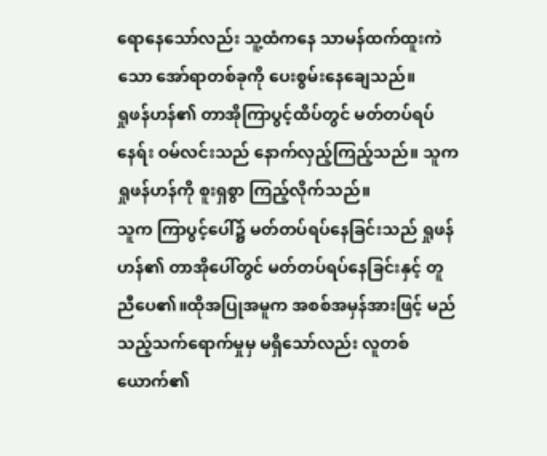ရောနေသော်လည်း သူ့ထံကနေ သာမန်ထက်ထူးကဲသော အော်ရာတစ်ခုကို ပေးစွမ်းနေချေသည်။
ရှုဖန်ဟန်၏ တာအိုကြာပွင့်ထိပ်တွင် မတ်တပ်ရပ်နေရ်း ဝမ်လင်းသည် နောက်လှည့်ကြည့်သည်။ သူက ရှုဖန်ဟန်ကို စူးရှစွာ ကြည့်လိုက်သည်။
သူက ကြာပွင့်ပေါ်၌ မတ်တပ်ရပ်နေခြင်းသည် ရှုဖန်ဟန်၏ တာအိုပေါ်တွင် မတ်တပ်ရပ်နေခြင်းနှင့် တူညီပေ၏။ထိုအပြုအမူက အစစ်အမှန်အားဖြင့် မည်သည့်သက်ရောက်မှုမှ မရှိသော်လည်း လူတစ်ယောက်၏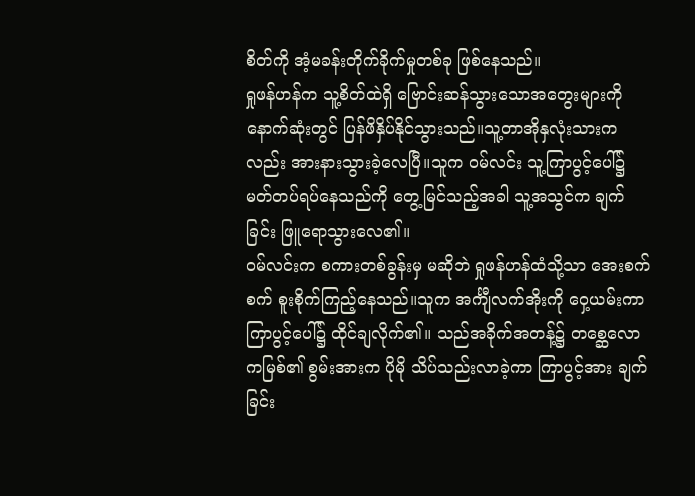စိတ်ကို အံ့မခန်းတိုက်ခိုက်မှုတစ်ခု ဖြစ်နေသည်။
ရှုဖန်ဟန်က သူ့စိတ်ထဲရှိ ဗြောင်းဆန်သွားသောအတွေးများကို နောက်ဆုံးတွင် ပြန်ဖိနှိပ်နိုင်သွားသည်။သူ့တာအိုနှလုံးသားကလည်း အားနားသွားခဲ့လေပြီ။သူက ဝမ်လင်း သူ့ကြာပွင့်ပေါ်၌ မတ်တပ်ရပ်နေသည်ကို တွေ့မြင်သည့်အခါ သူ့အသွင်က ချက်ခြင်း ဖြူရောသွားလေ၏။
ဝမ်လင်းက စကားတစ်ခွန်းမှ မဆိုဘဲ ရှုဖန်ဟန်ထံသို့သာ အေးစက်စက် စူးစိုက်ကြည့်နေသည်။သူက အင်္ကျီလက်အိုးကို ဝှေ့ယမ်းကာ ကြာပွင့်ပေါ်၌ ထိုင်ချလိုက်၏။ သည်အခိုက်အတန့်၌ တစ္ဆေလောကမြစ်၏ စွမ်းအားက ပိုမို သိပ်သည်းလာခဲ့ကာ ကြာပွင့်အား ချက်ခြင်း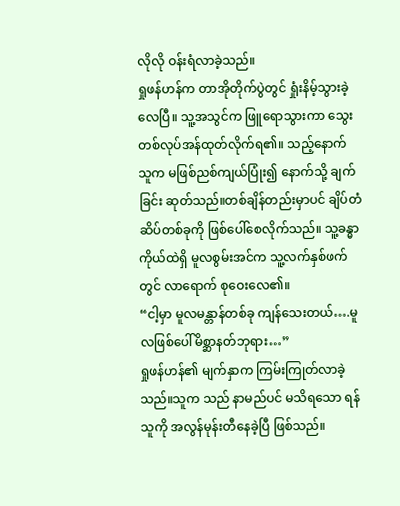လိုလို ဝန်းရံလာခဲ့သည်။
ရှုဖန်ဟန်က တာအိုတိုက်ပွဲတွင် ရှုံးနိမ့်သွားခဲ့လေပြီ။ သူ့အသွင်က ဖြူရောသွားကာ သွေးတစ်လုပ်အန်ထုတ်လိုက်ရ၏။ သည့်နောက် သူက မဖြစ်ညစ်ကျယ်ပြုံး၍ နောက်သို့ ချက်ခြင်း ဆုတ်သည်။တစ်ချိန်တည်းမှာပင် ချိပ်တံဆိပ်တစ်ခုကို ဖြစ်ပေါ်စေလိုက်သည်။ သူ့ခန္ဓာကိုယ်ထဲရှိ မူလစွမ်းအင်က သူ့လက်နှစ်ဖက်တွင် လာရောက် စုဝေးလေ၏။
“ငါ့မှာ မူလမန္တာန်တစ်ခု ကျန်သေးတယ်….မူလဖြစ်ပေါ်မိစ္ဆာနတ်ဘုရား…”
ရှုဖန်ဟန်၏ မျက်နှာက ကြမ်းကြုတ်လာခဲ့သည်။သူက သည် နာမည်ပင် မသိရသော ရန်သူကို အလွန်မုန်းတီနေခဲ့ပြီ ဖြစ်သည်။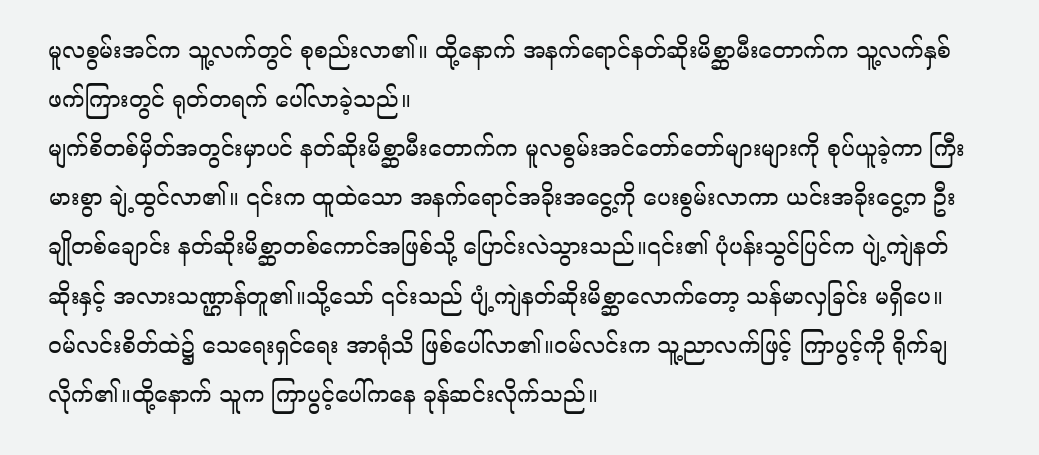မူလစွမ်းအင်က သူ့လက်တွင် စုစည်းလာ၏။ ထို့နောက် အနက်ရောင်နတ်ဆိုးမိစ္ဆာမီးတောက်က သူ့လက်နှစ်ဖက်ကြားတွင် ရုတ်တရက် ပေါ်လာခဲ့သည်။
မျက်စိတစ်မှိတ်အတွင်းမှာပင် နတ်ဆိုးမိစ္ဆာမီးတောက်က မူလစွမ်းအင်တော်တော်များများကို စုပ်ယူခဲ့ကာ ကြီးမားစွာ ချဲ့ထွင်လာ၏။ ၎င်းက ထူထဲသော အနက်ရောင်အခိုးအငွေ့ကို ပေးစွမ်းလာကာ ယင်းအခိုးငွေ့က ဦးချိုတစ်ချောင်း နတ်ဆိုးမိစ္ဆာတစ်ကောင်အဖြစ်သို့ ပြောင်းလဲသွားသည်။၎င်း၏ ပုံပန်းသွင်ပြင်က ပျဲ့ကျဲနတ်ဆိုးနှင့် အလားသဏ္ဌာန်တူ၏။သို့သော် ၎င်းသည် ပျံ့ကျဲနတ်ဆိုးမိစ္ဆာလောက်တော့ သန်မာလှခြင်း မရှိပေ။
ဝမ်လင်းစိတ်ထဲ၌ သေရေးရှင်ရေး အာရုံသိ ဖြစ်ပေါ်လာ၏။ဝမ်လင်းက သူ့ညာလက်ဖြင့် ကြာပွင့်ကို ရိုက်ချလိုက်၏။ထို့နောက် သူက ကြာပွင့်ပေါ်ကနေ ခုန်ဆင်းလိုက်သည်။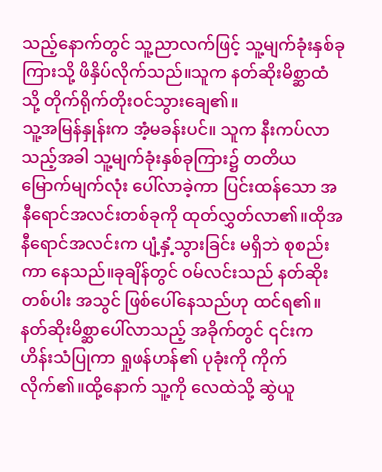သည့်နောက်တွင် သူ့ညာလက်ဖြင့် သူ့မျက်ခုံးနှစ်ခုကြားသို့ ဖိနှိပ်လိုက်သည်။သူက နတ်ဆိုးမိစ္ဆာထံသို့ တိုက်ရိုက်တိုးဝင်သွားချေ၏။
သူ့အမြန်နှုန်းက အံ့မခန်းပင်။ သူက နီးကပ်လာသည့်အခါ သူ့မျက်ခုံးနှစ်ခုကြား၌ တတိယမြောက်မျက်လုံး ပေါ်လာခဲ့ကာ ပြင်းထန်သော အနီရောင်အလင်းတစ်ခုကို ထုတ်လွှတ်လာ၏။ထိုအနီရောင်အလင်းက ပျံ့နှံ့သွားခြင်း မရှိဘဲ စုစည်းကာ နေသည်။ခုချိန်တွင် ဝမ်လင်းသည် နတ်ဆိုးတစ်ပါး အသွင် ဖြစ်ပေါ်နေသည်ဟု ထင်ရ၏။
နတ်ဆိုးမိစ္ဆာပေါ်လာသည့် အခိုက်တွင် ၎င်းက ဟိန်းသံပြုကာ ရှုဖန်ဟန်၏ ပုခုံးကို ကိုက်လိုက်၏။ထို့နောက် သူ့ကို လေထဲသို့ ဆွဲယူ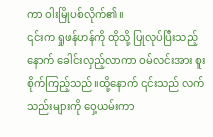ကာ ဝါးမြိုပစ်လိုက်၏။
၎င်းက ရှုဖန်ဟန်ကို ထိုသို့ ပြုလုပ်ပြီးသည့်နောက် ခေါင်းလှည့်လာကာ ဝမ်လင်းအား စူးစိုက်ကြည့်သည်။ထို့နောက် ၎င်းသည် လက်သည်းများကို ဝှေ့ယမ်းကာ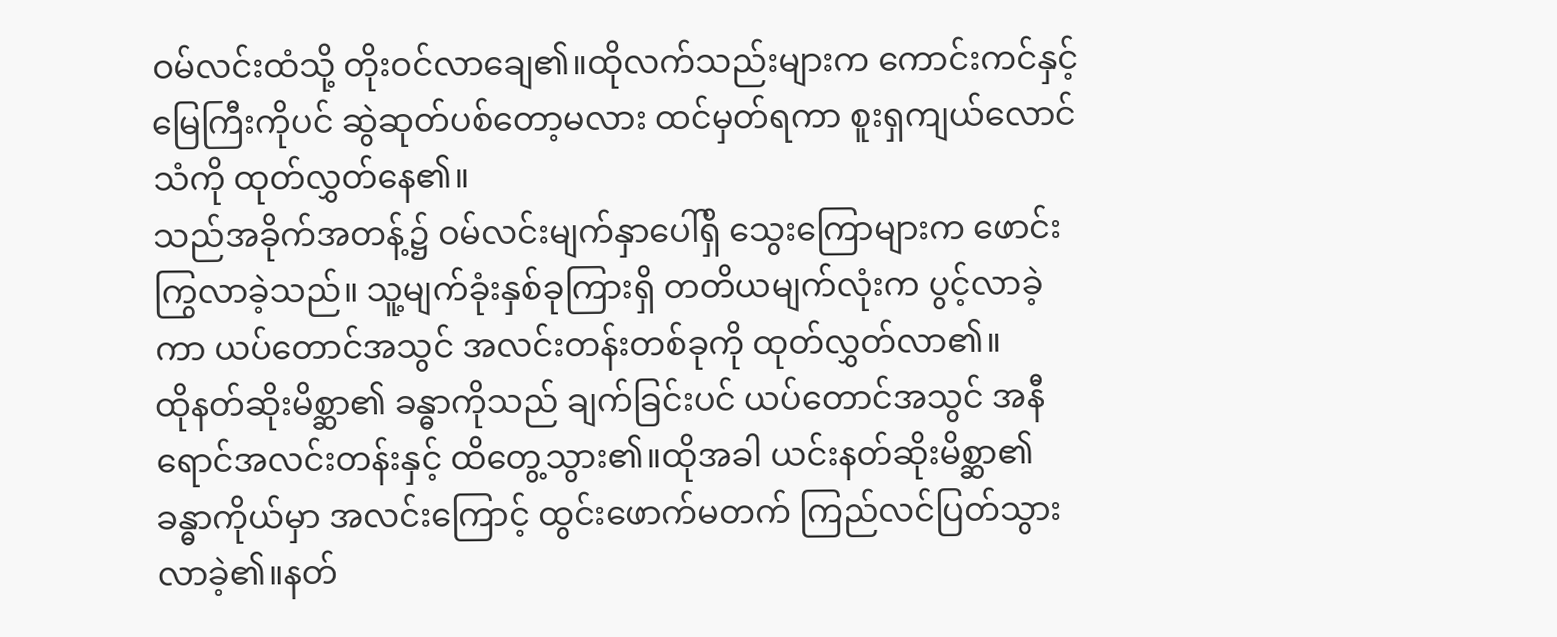ဝမ်လင်းထံသို့ တိုးဝင်လာချေ၏။ထိုလက်သည်းများက ကောင်းကင်နှင့်မြေကြီးကိုပင် ဆွဲဆုတ်ပစ်တော့မလား ထင်မှတ်ရကာ စူးရှကျယ်လောင်သံကို ထုတ်လွှတ်နေ၏။
သည်အခိုက်အတန့်၌ ဝမ်လင်းမျက်နှာပေါ်ရှိ သွေးကြောများက ဖောင်းကြွလာခဲ့သည်။ သူ့မျက်ခုံးနှစ်ခုကြားရှိ တတိယမျက်လုံးက ပွင့်လာခဲ့ကာ ယပ်တောင်အသွင် အလင်းတန်းတစ်ခုကို ထုတ်လွှတ်လာ၏။
ထိုနတ်ဆိုးမိစ္ဆာ၏ ခန္ဓာကိုသည် ချက်ခြင်းပင် ယပ်တောင်အသွင် အနီရောင်အလင်းတန်းနှင့် ထိတွေ့သွား၏။ထိုအခါ ယင်းနတ်ဆိုးမိစ္ဆာ၏ ခန္ဓာကိုယ်မှာ အလင်းကြောင့် ထွင်းဖောက်မတက် ကြည်လင်ပြတ်သွားလာခဲ့၏။နတ်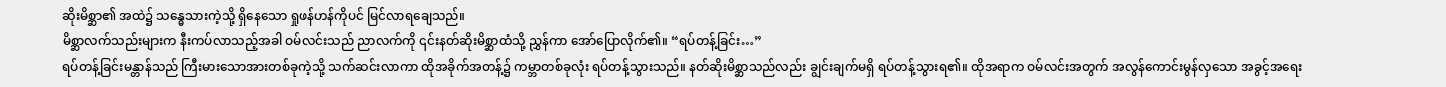ဆိုးမိစ္ဆာ၏ အထဲ၌ သန္ဓေသားကဲ့သို့ ရှိနေသော ရှုဖန်ဟန်ကိုပင် မြင်လာရချေသည်။
မိစ္ဆာလက်သည်းများက နီးကပ်လာသည့်အခါ ဝမ်လင်းသည် ညာလက်ကို ၎င်းနတ်ဆိုးမိစ္ဆာထံသို့ ညွှန်ကာ အော်ပြောလိုက်၏။ “ရပ်တန့်ခြင်း…”
ရပ်တန့်ခြင်းမန္တာန်သည် ကြီးမားသောအားတစ်ခုကဲ့သို့ သက်ဆင်းလာကာ ထိုအခိုက်အတန့်၌ ကမ္ဘာတစ်ခုလုံး ရပ်တန့်သွားသည်။ နတ်ဆိုးမိစ္ဆာသည်လည်း ချွင်းချက်မရှိ ရပ်တန့်သွားရ၏။ ထိုအရာက ဝမ်လင်းအတွက် အလွန်ကောင်းမွန်လှသော အခွင့်အရေး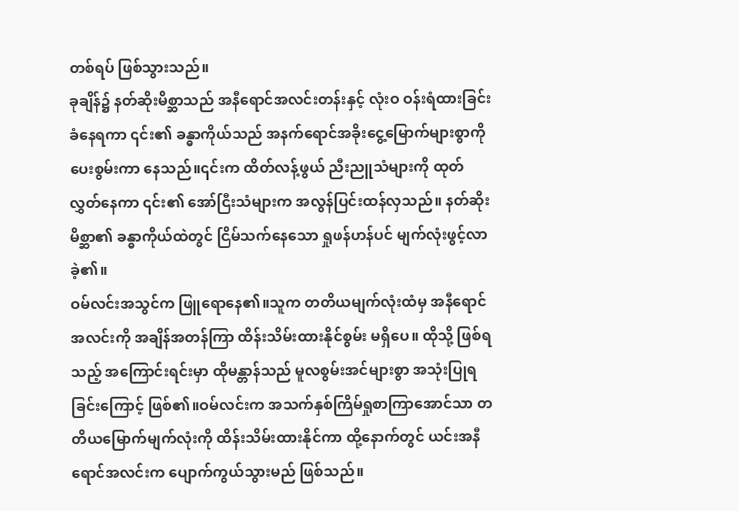တစ်ရပ် ဖြစ်သွားသည်။
ခုချိန်၌ နတ်ဆိုးမိစ္ဆာသည် အနီရောင်အလင်းတန်းနှင့် လုံးဝ ဝန်းရံထားခြင်း ခံနေရကာ ၎င်း၏ ခန္ဓာကိုယ်သည် အနက်ရောင်အခိုးငွေ့မြောက်များစွာကို ပေးစွမ်းကာ နေသည်။၎င်းက ထိတ်လန့်ဖွယ် ညီးညူသံများကို ထုတ်လွှတ်နေကာ ၎င်း၏ အော်ငြီးသံများက အလွန်ပြင်းထန်လှသည်။ နတ်ဆိုးမိစ္ဆာ၏ ခန္ဓာကိုယ်ထဲတွင် ငြိမ်သက်နေသော ရှုဖန်ဟန်ပင် မျက်လုံးဖွင့်လာခဲ့၏။
ဝမ်လင်းအသွင်က ဖြူရောနေ၏။သူက တတိယမျက်လုံးထံမှ အနီရောင်အလင်းကို အချိန်အတန်ကြာ ထိန်းသိမ်းထားနိုင်စွမ်း မရှိပေ။ ထိုသို့ ဖြစ်ရသည့် အကြောင်းရင်းမှာ ထိုမန္တာန်သည် မူလစွမ်းအင်များစွာ အသုံးပြုရခြင်းကြောင့် ဖြစ်၏။ဝမ်လင်းက အသက်နှစ်ကြိမ်ရှုစာကြာအောင်သာ တတိယမြောက်မျက်လုံးကို ထိန်းသိမ်းထားနိုင်ကာ ထို့နောက်တွင် ယင်းအနီရောင်အလင်းက ပျောက်ကွယ်သွားမည် ဖြစ်သည်။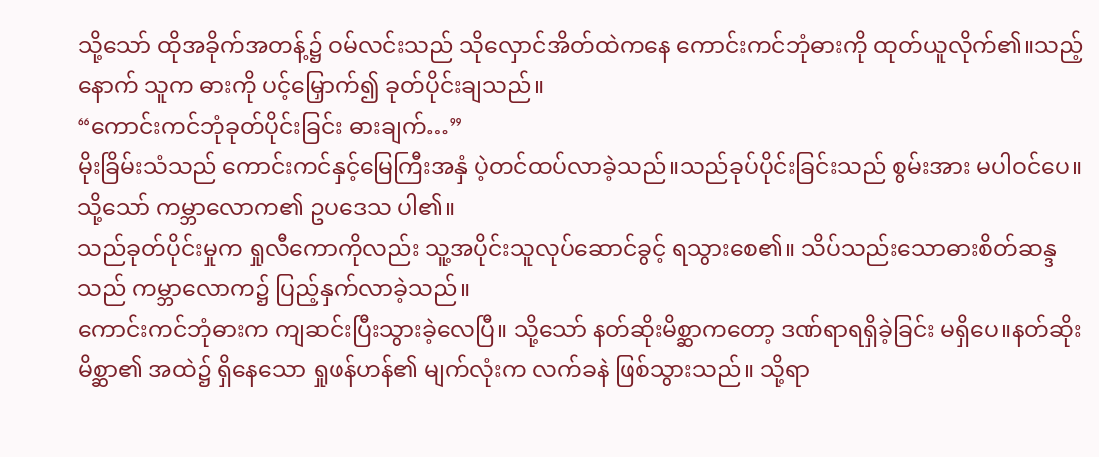သို့သော် ထိုအခိုက်အတန့်၌ ဝမ်လင်းသည် သိုလှောင်အိတ်ထဲကနေ ကောင်းကင်ဘုံဓားကို ထုတ်ယူလိုက်၏။သည့်နောက် သူက ဓားကို ပင့်မြှောက်၍ ခုတ်ပိုင်းချသည်။
“ကောင်းကင်ဘုံခုတ်ပိုင်းခြင်း ဓားချက်…”
မိုးခြိမ်းသံသည် ကောင်းကင်နှင့်မြေကြီးအနှံ ပဲ့တင်ထပ်လာခဲ့သည်။သည်ခုပ်ပိုင်းခြင်းသည် စွမ်းအား မပါဝင်ပေ။သို့သော် ကမ္ဘာလောက၏ ဥပဒေသ ပါ၏။
သည်ခုတ်ပိုင်းမှုက ရှုလီကောကိုလည်း သူ့အပိုင်းသူလုပ်ဆောင်ခွင့် ရသွားစေ၏။ သိပ်သည်းသောဓားစိတ်ဆန္ဒသည် ကမ္ဘာလောက၌ ပြည့်နှက်လာခဲ့သည်။
ကောင်းကင်ဘုံဓားက ကျဆင်းပြီးသွားခဲ့လေပြီ။ သို့သော် နတ်ဆိုးမိစ္ဆာကတော့ ဒဏ်ရာရရှိခဲ့ခြင်း မရှိပေ။နတ်ဆိုးမိစ္ဆာ၏ အထဲ၌ ရှိနေသော ရှုဖန်ဟန်၏ မျက်လုံးက လက်ခနဲ ဖြစ်သွားသည်။ သို့ရာ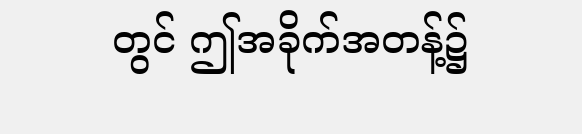တွင် ဤအခိုက်အတန့်၌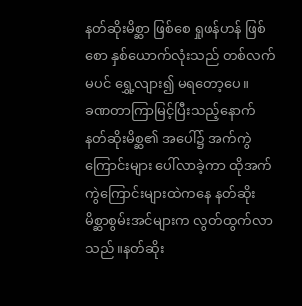နတ်ဆိုးမိစ္ဆာ ဖြစ်စေ ရှုဖန်ဟန် ဖြစ်စော နှစ်ယောက်လုံးသည် တစ်လက်မပင် ရွှေ့လျား၍ မရတော့ပေ။
ခဏတာကြာမြင့်ပြီးသည့်နောက် နတ်ဆိုးမိစ္ဆ၏ အပေါ်၌ အက်ကွဲကြောင်းများ ပေါ်လာခဲ့ကာ ထိုအက်ကွဲကြောင်းများထဲကနေ နတ်ဆိုးမိစ္ဆာစွမ်းအင်များက လွတ်ထွက်လာသည်။နတ်ဆိုး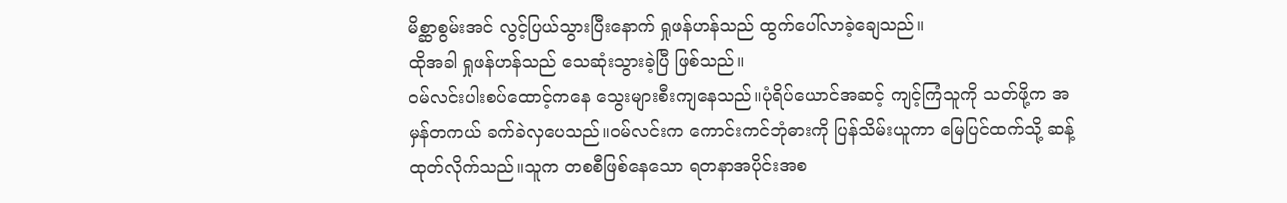မိစ္ဆာစွမ်းအင် လွင့်ပြယ်သွားပြီးနောက် ရှုဖန်ဟန်သည် ထွက်ပေါ်လာခဲ့ချေသည်။
ထိုအခါ ရှုဖန်ဟန်သည် သေဆုံးသွားခဲ့ပြီ ဖြစ်သည်။
ဝမ်လင်းပါးစပ်ထောင့်ကနေ သွေးများစီးကျနေသည်။ပုံရိပ်ယောင်အဆင့် ကျင့်ကြံသူကို သတ်ဖို့က အမှန်တကယ် ခက်ခဲလှပေသည်။ဝမ်လင်းက ကောင်းကင်ဘုံဓားကို ပြန်သိမ်းယူကာ မြေပြင်ထက်သို့ ဆန့်ထုတ်လိုက်သည်။သူက တစစီဖြစ်နေသော ရတနာအပိုင်းအစ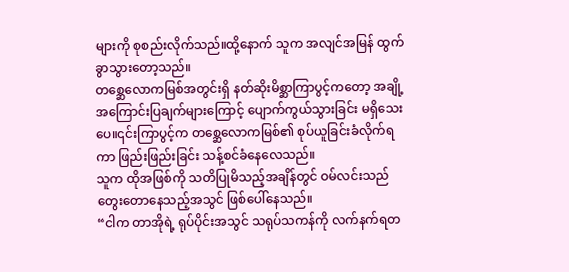များကို စုစည်းလိုက်သည်။ထို့နောက် သူက အလျင်အမြန် ထွက်ခွာသွားတော့သည်။
တစ္ဆေလောကမြစ်အတွင်းရှိ နတ်ဆိုးမိစ္ဆာကြာပွင့်ကတော့ အချို့အကြောင်းပြချက်များကြောင့် ပျောက်ကွယ်သွားခြင်း မရှိသေးပေ။၎င်းကြာပွင့်က တစ္ဆေလောကမြစ်၏ စုပ်ယူခြင်းခံလိုက်ရကာ ဖြည်းဖြည်းခြင်း သန့်စင်ခံနေလေသည်။
သူက ထိုအဖြစ်ကို သတိပြုမိသည့်အချိန်တွင် ဝမ်လင်းသည် တွေးတောနေသည့်အသွင် ဖြစ်ပေါ်နေသည်။
“ငါက တာအိုရဲ့ ရုပ်ပိုင်းအသွင် သရုပ်သကန်ကို လက်နက်ရတ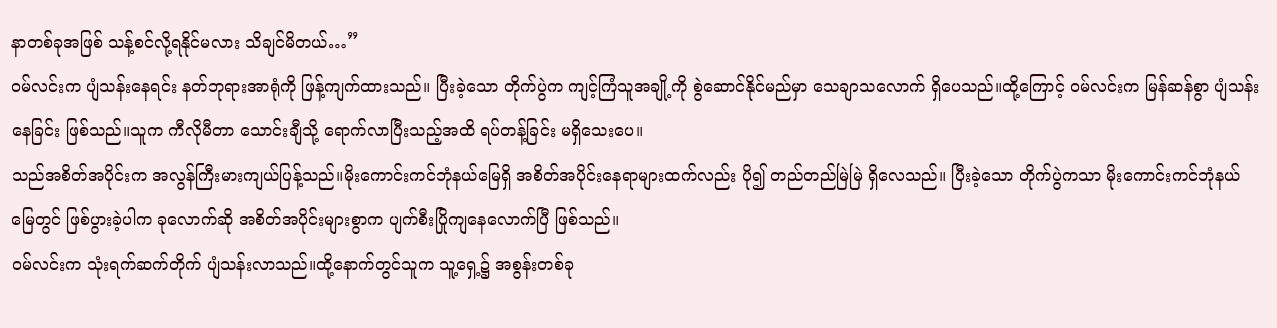နာတစ်ခုအဖြစ် သန့်စင်လို့ရနိုင်မလား သိချင်မိတယ်…”
ဝမ်လင်းက ပျံသန်းနေရင်း နတ်ဘုရားအာရုံကို ဖြန့်ကျက်ထားသည်။ ပြီးခဲ့သော တိုက်ပွဲက ကျင့်ကြံသူအချို့ကို စွဲဆောင်နိုင်မည်မှာ သေချာသလောက် ရှိပေသည်။ထို့ကြောင့် ဝမ်လင်းက မြန်ဆန်စွာ ပျံသန်းနေခြင်း ဖြစ်သည်။သူက ကီလိုမီတာ သောင်းချီသို့ ရောက်လာပြီးသည့်အထိ ရပ်တန့်ခြင်း မရှိသေးပေ။
သည်အစိတ်အပိုင်းက အလွန်ကြီးမားကျယ်ပြန့်သည်။မိုးကောင်းကင်ဘုံနယ်မြေရှိ အစိတ်အပိုင်းနေရာများထက်လည်း ပို၍ တည်တည်မြဲမြဲ ရှိလေသည်။ ပြီးခဲ့သော တိုက်ပွဲကသာ မိုးကောင်းကင်ဘုံနယ်မြေတွင် ဖြစ်ပွားခဲ့ပါက ခုလောက်ဆို အစိတ်အပိုင်းများစွာက ပျက်စီးပြိုကျနေလောက်ပြီ ဖြစ်သည်။
ဝမ်လင်းက သုံးရက်ဆက်တိုက် ပျံသန်းလာသည်။ထို့နောက်တွင်သူက သူ့ရှေ့၌ အစွန်းတစ်ခု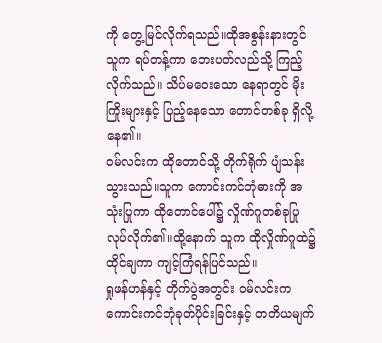ကို တွေ့မြင်လိုက်ရသည်။ထိုအစွန်းနားတွင် သူက ရပ်တန့်ကာ ဘေးပတ်လည်သို့ ကြည့်လိုက်သည်။ သိပ်မဝေးသော နေရာတွင် မိုးကြိုးများနှင့် ပြည့်နေသော တောင်တစ်ခု ရှိလို့နေ၏။
ဝမ်လင်းက ထိုတောင်သို့ တိုက်ရိုက် ပျံသန်းသွားသည်။သူက ကောင်းကင်ဘုံဓားကို အသုံးပြုကာ ထိုတောင်ပေါ်၌ လှိုဏ်ဂူတစ်ခုပြုလုပ်လိုက်၏။ထို့နောက် သူက ထိုလှိုဏ်ဂူထဲ၌ ထိုင်ချကာ ကျင့်ကြံရန်ပြင်သည်။
ရှုဖန်ဟန်နှင့် တိုက်ပွဲအတွင်း ဝမ်လင်းက ကောင်းကင်ဘုံခုတ်ပိုင်းခြင်းနှင့် တတိယမျက်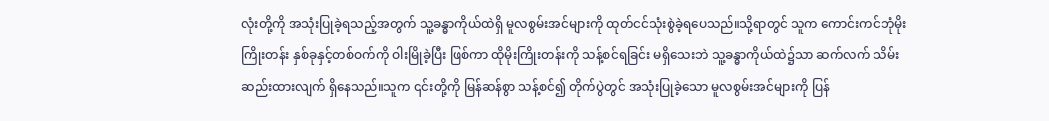လုံးတို့ကို အသုံးပြုခဲ့ရသည့်အတွက် သူ့ခန္ဓာကိုယ်ထဲရှိ မူလစွမ်းအင်များကို ထုတ်ငင်သုံးစွဲခဲ့ရပေသည်။သို့ရာတွင် သူက ကောင်းကင်ဘုံမိုးကြိုးတန်း နှစ်ခုနှင့်တစ်ဝက်ကို ဝါးမြိုခဲ့ပြီး ဖြစ်ကာ ထိုမိုးကြိုးတန်းကို သန့်စင်ရခြင်း မရှိသေးဘဲ သူ့ခန္ဓာကိုယ်ထဲ၌သာ ဆက်လက် သိမ်းဆည်းထားလျက် ရှိနေသည်။သူက ၎င်းတို့ကို မြန်ဆန်စွာ သန့်စင်၍ တိုက်ပွဲတွင် အသုံးပြုခဲ့သော မူလစွမ်းအင်များကို ပြန်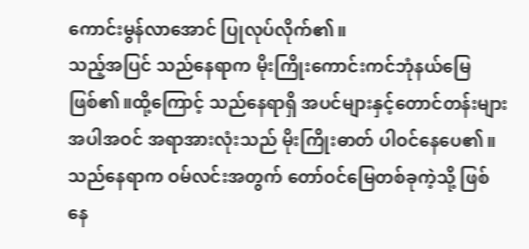ကောင်းမွန်လာအောင် ပြုလုပ်လိုက်၏။
သည့်အပြင် သည်နေရာက မိုးကြိုးကောင်းကင်ဘုံနယ်မြေ ဖြစ်၏။ထို့ကြောင့် သည်နေရာရှိ အပင်များနှင့်တောင်တန်းများအပါအဝင် အရာအားလုံးသည် မိုးကြိုးဓာတ် ပါဝင်နေပေ၏။ သည်နေရာက ဝမ်လင်းအတွက် တော်ဝင်မြေတစ်ခုကဲ့သို့ ဖြစ်နေ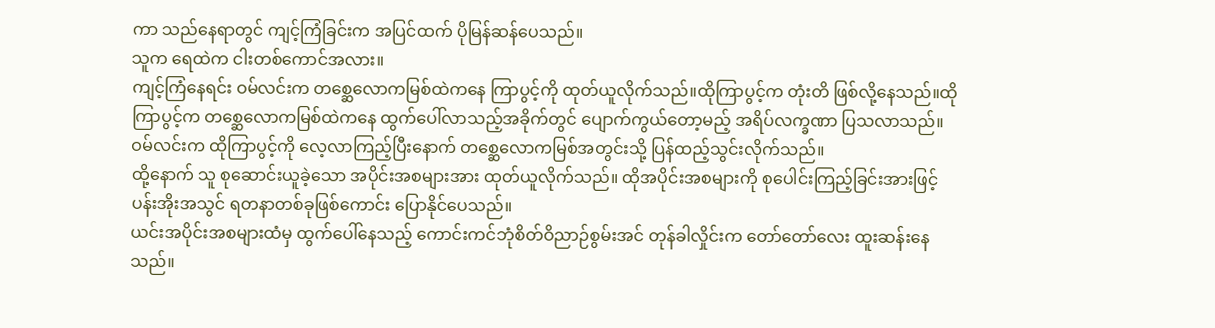ကာ သည်နေရာတွင် ကျင့်ကြံခြင်းက အပြင်ထက် ပိုမြန်ဆန်ပေသည်။
သူက ရေထဲက ငါးတစ်ကောင်အလား။
ကျင့်ကြံနေရင်း ဝမ်လင်းက တစ္ဆေလောကမြစ်ထဲကနေ ကြာပွင့်ကို ထုတ်ယူလိုက်သည်။ထိုကြာပွင့်က တုံးတိ ဖြစ်လို့နေသည်။ထိုကြာပွင့်က တစ္ဆေလောကမြစ်ထဲကနေ ထွက်ပေါ်လာသည့်အခိုက်တွင် ပျောက်ကွယ်တော့မည့် အရိပ်လက္ခဏာ ပြသလာသည်။
ဝမ်လင်းက ထိုကြာပွင့်ကို လေ့လာကြည့်ပြီးနောက် တစ္ဆေလောကမြစ်အတွင်းသို့ ပြန်ထည့်သွင်းလိုက်သည်။
ထို့နောက် သူ စုဆောင်းယူခဲ့သော အပိုင်းအစများအား ထုတ်ယူလိုက်သည်။ ထိုအပိုင်းအစများကို စုပေါင်းကြည့်ခြင်းအားဖြင့် ပန်းအိုးအသွင် ရတနာတစ်ခုဖြစ်ကောင်း ပြောနိုင်ပေသည်။
ယင်းအပိုင်းအစများထံမှ ထွက်ပေါ်နေသည့် ကောင်းကင်ဘုံစိတ်ဝိညာဉ်စွမ်းအင် တုန်ခါလှိုင်းက တော်တော်လေး ထူးဆန်းနေသည်။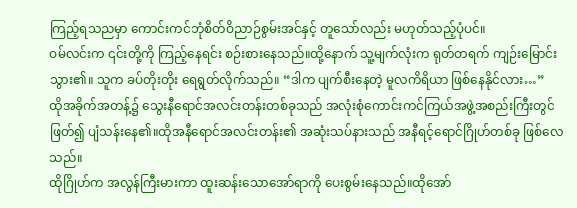ကြည့်ရသညမှာ ကောင်းကင်ဘုံစိတ်ဝိညာဉ်စွမ်းအင်နှင့် တူသော်လည်း မဟုတ်သည့်ပုံပင်။
ဝမ်လင်းက ၎င်းတို့ကို ကြည့်နေရင်း စဉ်းစားနေသည်။ထို့နောက် သူ့မျက်လုံးက ရုတ်တရက် ကျဉ်းမြောင်းသွား၏။ သူက ခပ်တိုးတိုး ရေရွတ်လိုက်သည်။ “ဒါက ပျက်စီးနေတဲ့ မူလကိရိယာ ဖြစ်နေနိုင်လား…”
ထိုအခိုက်အတန့်၌ သွေးနီရောင်အလင်းတန်းတစ်ခုသည် အလုံးစုံကောင်းကင်ကြယ်အဖွဲ့အစည်းကြီးတွင် ဖြတ်၍ ပျံသန်းနေ၏။ထိုအနီရောင်အလင်းတန်း၏ အဆုံးသပ်နားသည် အနီရင့်ရောင်ဂြိုဟ်တစ်ခု ဖြစ်လေသည်။
ထိုဂြိုဟ်က အလွန်ကြီးမားကာ ထူးဆန်းသောအော်ရာကို ပေးစွမ်းနေသည်။ထိုအော်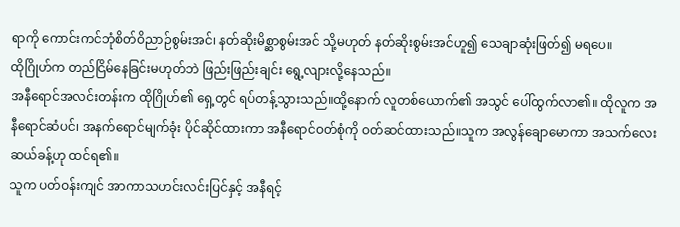ရာကို ကောင်းကင်ဘုံစိတ်ဝိညာဉ်စွမ်းအင်၊ နတ်ဆိုးမိစ္ဆာစွမ်းအင် သို့မဟုတ် နတ်ဆိုးစွမ်းအင်ဟူ၍ သေချာဆုံးဖြတ်၍ မရပေ။
ထိုဂြိုဟ်က တည်ငြိမ်နေခြင်းမဟုတ်ဘဲ ဖြည်းဖြည်းချင်း ရွေ့လျားလို့နေသည်။
အနီရောင်အလင်းတန်းက ထိုဂြိုဟ်၏ ရှေ့တွင် ရပ်တန့်သွားသည်။ထို့နောက် လူတစ်ယောက်၏ အသွင် ပေါ်ထွက်လာ၏။ ထိုလူက အနီရောင်ဆံပင်၊ အနက်ရောင်မျက်ခုံး ပိုင်ဆိုင်ထားကာ အနီရောင်ဝတ်စုံကို ဝတ်ဆင်ထားသည်။သူက အလွန်ချောမောကာ အသက်လေးဆယ်ခန့်ဟု ထင်ရ၏။
သူက ပတ်ဝန်းကျင် အာကာသဟင်းလင်းပြင်နှင့် အနီရင့်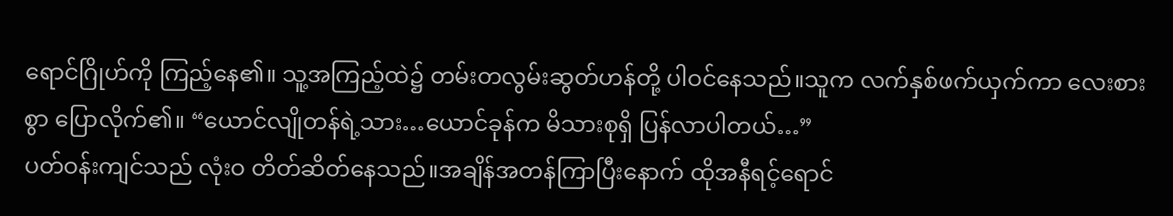ရောင်ဂြိုဟ်ကို ကြည့်နေ၏။ သူ့အကြည့်ထဲ၌ တမ်းတလွမ်းဆွတ်ဟန်တို့ ပါဝင်နေသည်။သူက လက်နှစ်ဖက်ယှက်ကာ လေးစားစွာ ပြောလိုက်၏။ “ယောင်လျိုတန်ရဲ့သား…ယောင်ခုန်က မိသားစုရှိ ပြန်လာပါတယ်…”
ပတ်ဝန်းကျင်သည် လုံးဝ တိတ်ဆိတ်နေသည်။အချိန်အတန်ကြာပြီးနောက် ထိုအနီရင့်ရောင်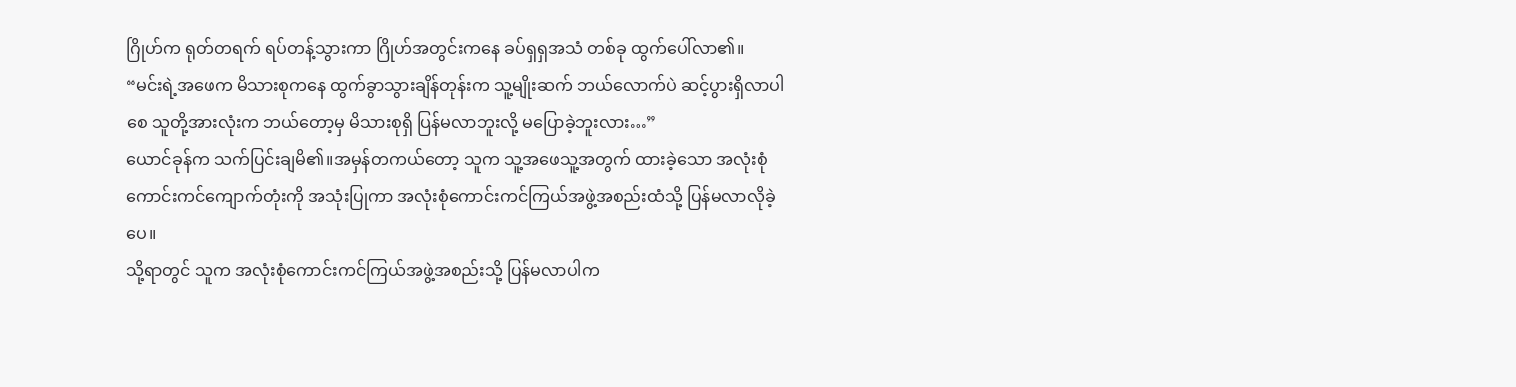ဂြိုဟ်က ရုတ်တရက် ရပ်တန့်သွားကာ ဂြိုဟ်အတွင်းကနေ ခပ်ရှရှအသံ တစ်ခု ထွက်ပေါ်လာ၏။
“မင်းရဲ့အဖေက မိသားစုကနေ ထွက်ခွာသွားချိန်တုန်းက သူ့မျိုးဆက် ဘယ်လောက်ပဲ ဆင့်ပွားရှိလာပါစေ သူတို့အားလုံးက ဘယ်တော့မှ မိသားစုရှိ ပြန်မလာဘူးလို့ မပြောခဲ့ဘူးလား…”
ယောင်ခုန်က သက်ပြင်းချမိ၏။အမှန်တကယ်တော့ သူက သူ့အဖေသူ့အတွက် ထားခဲ့သော အလုံးစုံကောင်းကင်ကျောက်တုံးကို အသုံးပြုကာ အလုံးစုံကောင်းကင်ကြယ်အဖွဲ့အစည်းထံသို့ ပြန်မလာလိုခဲ့ပေ။
သို့ရာတွင် သူက အလုံးစုံကောင်းကင်ကြယ်အဖွဲ့အစည်းသို့ ပြန်မလာပါက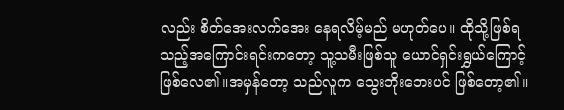လည်း စိတ်အေးလက်အေး နေရလိမ့်မည် မဟုတ်ပေ။ ထိုသို့ဖြစ်ရသည့်အကြောင်းရင်းကတော့ သူ့သမီးဖြစ်သူ ယောင်ရှင်းရွှယ်ကြောင့် ဖြစ်လေ၏။အမှန်တော့ သည်လူက သွေးဘိုးဘေးပင် ဖြစ်တော့၏။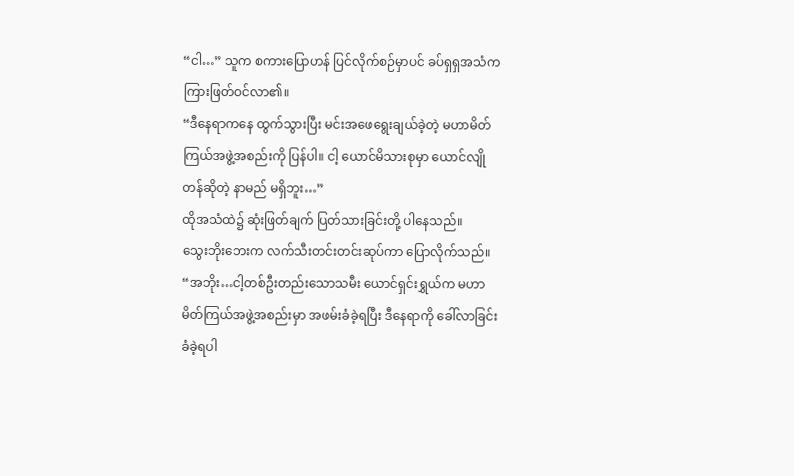“ငါ…” သူက စကားပြောဟန် ပြင်လိုက်စဉ်မှာပင် ခပ်ရှရှအသံက ကြားဖြတ်ဝင်လာ၏။
“ဒီနေရာကနေ ထွက်သွားပြီး မင်းအဖေရွေးချယ်ခဲ့တဲ့ မဟာမိတ်ကြယ်အဖွဲ့အစည်းကို ပြန်ပါ။ ငါ့ ယောင်မိသားစုမှာ ယောင်လျိုတန်ဆိုတဲ့ နာမည် မရှိဘူး…”
ထိုအသံထဲ၌ ဆုံးဖြတ်ချက် ပြတ်သားခြင်းတို့ ပါနေသည်။
သွေးဘိုးဘေးက လက်သီးတင်းတင်းဆုပ်ကာ ပြောလိုက်သည်။ “အဘိုး…ငါ့တစ်ဦးတည်းသောသမီး ယောင်ရှင်းရွှယ်က မဟာမိတ်ကြယ်အဖွဲ့အစည်းမှာ အဖမ်းခံခဲ့ရပြီး ဒီနေရာကို ခေါ်လာခြင်း ခံခဲ့ရပါ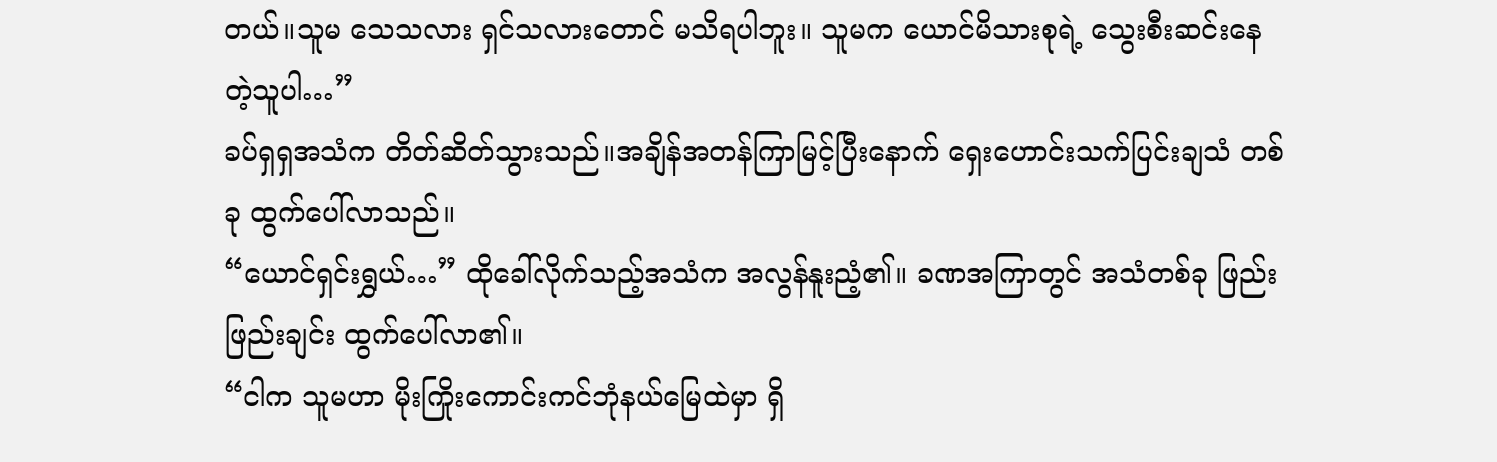တယ်။သူမ သေသလား ရှင်သလားတောင် မသိရပါဘူး။ သူမက ယောင်မိသားစုရဲ့ သွေးစီးဆင်းနေတဲ့သူပါ…”
ခပ်ရှရှအသံက တိတ်ဆိတ်သွားသည်။အချိန်အတန်ကြာမြင့်ပြီးနောက် ရှေးဟောင်းသက်ပြင်းချသံ တစ်ခု ထွက်ပေါ်လာသည်။
“ယောင်ရှင်းရွှယ်…” ထိုခေါ်လိုက်သည့်အသံက အလွန်နူးညံ့၏။ ခဏအကြာတွင် အသံတစ်ခု ဖြည်းဖြည်းချင်း ထွက်ပေါ်လာ၏။
“ငါက သူမဟာ မိုးကြိုးကောင်းကင်ဘုံနယ်မြေထဲမှာ ရှိ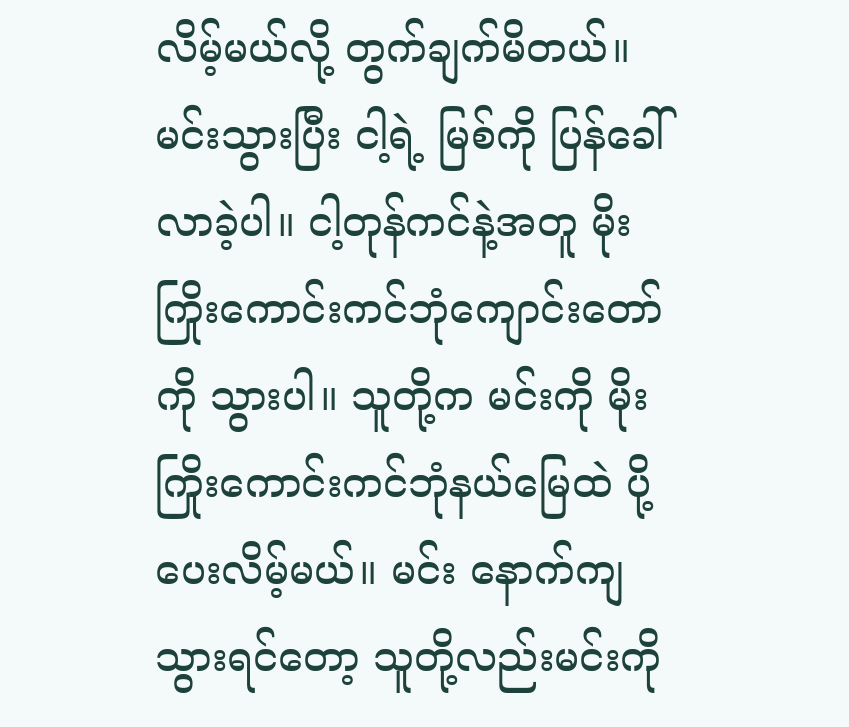လိမ့်မယ်လို့ တွက်ချက်မိတယ်။ မင်းသွားပြီး ငါ့ရဲ့ မြစ်ကို ပြန်ခေါ်လာခဲ့ပါ။ ငါ့တုန်ကင်နဲ့အတူ မိုးကြိုးကောင်းကင်ဘုံကျောင်းတော်ကို သွားပါ။ သူတို့က မင်းကို မိုးကြိုးကောင်းကင်ဘုံနယ်မြေထဲ ပို့ပေးလိမ့်မယ်။ မင်း နောက်ကျသွားရင်တော့ သူတို့လည်းမင်းကို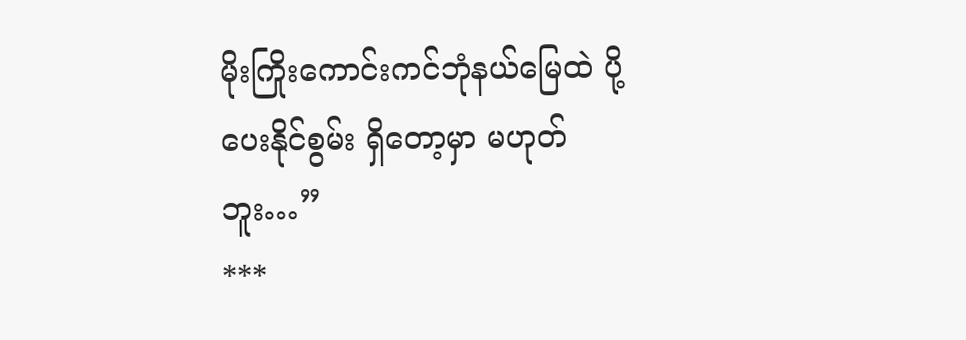မိုးကြိုးကောင်းကင်ဘုံနယ်မြေထဲ ပို့ပေးနိုင်စွမ်း ရှိတော့မှာ မဟုတ်ဘူး…”
***